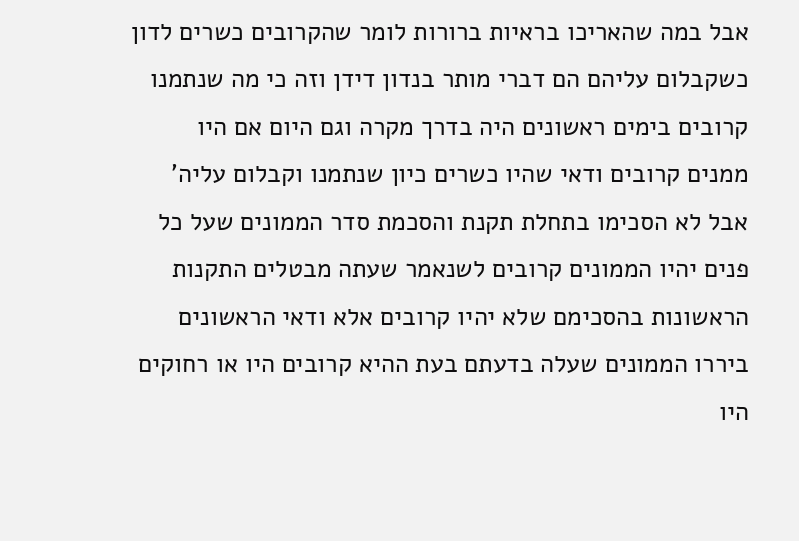אבל במה שהאריכו בראיות ברורות לומר שהקרובים כשרים לדון כשקבלום עליהם הם דברי מותר בנדון דידן וזה כי מה שנתמנו קרובים בימים ראשונים היה בדרך מקרה וגם היום אם היו ממנים קרובים ודאי שהיו כשרים כיון שנתמנו וקבלום עליה' אבל לא הסכימו בתחלת תקנת והסכמת סדר הממונים שעל כל פנים יהיו הממונים קרובים לשנאמר שעתה מבטלים התקנות הראשונות בהסכימם שלא יהיו קרובים אלא ודאי הראשונים ביררו הממונים שעלה בדעתם בעת ההיא קרובים היו או רחוקים היו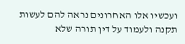ועכשיו אלו האחרונים נראה להם לעשות תקנה ולעמוד על דין תורה שלא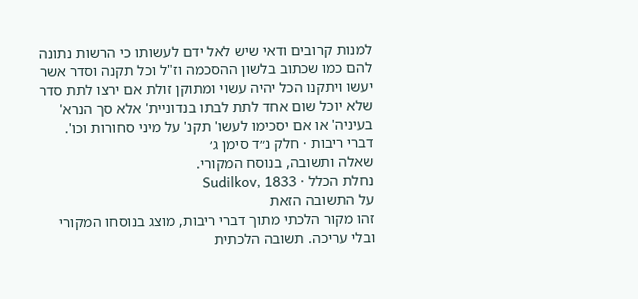למנות קרובים ודאי שיש לאל ידם לעשותו כי הרשות נתונה להם כמו שכתוב בלשון ההסכמה וז"ל וכל תקנה וסדר אשר יעשו ויתקנו הכל יהיה עשוי ומתוקן זולת אם ירצו לתת סדר שלא יוכל שום אחד לתת לבתו בנדוניית' אלא סך הנרא' בעיניה' או אם יסכימו לעשו' תקנ' על מיני סחורות וכו'.
דברי ריבות · חלק נ״ד סימן ג׳
שאלה ותשובה, בנוסח המקורי.
נחלת הכלל · Sudilkov, 1833
על התשובה הזאת
זהו מקור הלכתי מתוך דברי ריבות, מוצג בנוסחו המקורי ובלי עריכה. תשובה הלכתית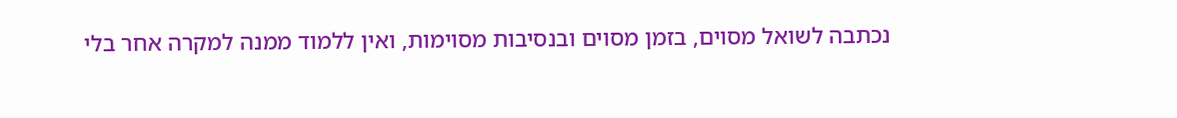נכתבה לשואל מסוים, בזמן מסוים ובנסיבות מסוימות, ואין ללמוד ממנה למקרה אחר בלי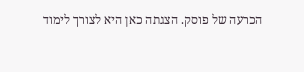הכרעה של פוסק. הצגתה כאן היא לצורך לימוד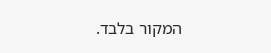המקור בלבד.